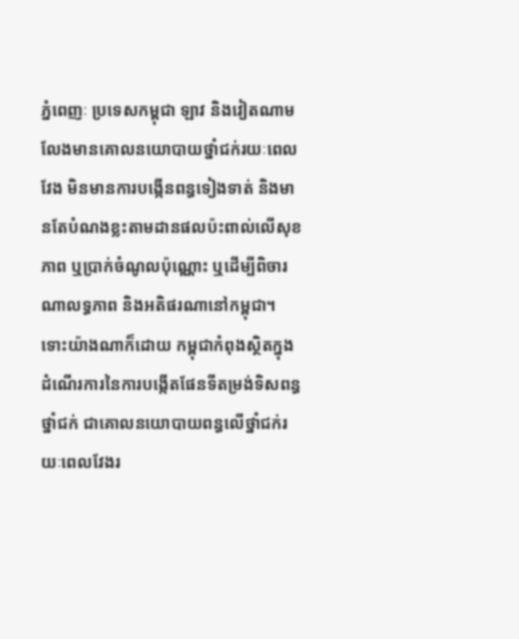ភ្នំពេញៈ ប្រទេសកម្ពុជា ឡាវ និងវៀតណាម លែងមានគោលនយោបាយថ្នាំជក់រយៈពេលវែង មិនមានការបង្កើនពន្ធទៀងទាត់ និងមានតែបំណងខ្លះតាមដានផលប៉ះពាល់លើសុខភាព ឬប្រាក់ចំណូលប៉ុណ្ណោះ ឬដើម្បីពិចារណាលទ្ធភាព និងអតិផរណានៅកម្ពុជា។ ទោះយ៉ាងណាក៏ដោយ កម្ពុជាកំពុងស្ថិតក្នុងដំណើរការនៃការបង្កើតផែនទីតម្រង់ទិសពន្ធថ្នាំជក់ ជាគោលនយោបាយពន្ធលើថ្នាំជក់រយៈពេលវែងរ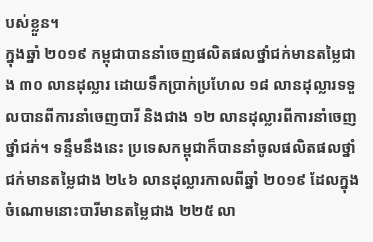បស់ខ្លួន។
ក្នុងឆ្នាំ ២០១៩ កម្ពុជាបាននាំចេញផលិតផលថ្នាំជក់មានតម្លៃជាង ៣០ លានដុល្លារ ដោយទឹកប្រាក់ប្រហែល ១៨ លានដុល្លារទទួលបានពីការនាំចេញបារី និងជាង ១២ លានដុល្លារពីការនាំចេញថ្នាំជក់។ ទន្ទឹមនឹងនេះ ប្រទេសកម្ពុជាក៏បាននាំចូលផលិតផលថ្នាំជក់មានតម្លៃជាង ២៤៦ លានដុល្លារកាលពីឆ្នាំ ២០១៩ ដែលក្នុងចំណោមនោះបារីមានតម្លៃជាង ២២៥ លា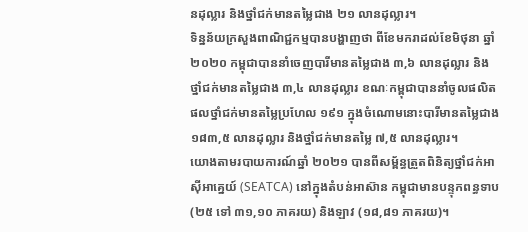នដុល្លារ និងថ្នាំជក់មានតម្លៃជាង ២១ លានដុល្លារ។
ទិន្នន័យក្រសួងពាណិជ្ជកម្មបានបង្ហាញថា ពីខែមករាដល់ខែមិថុនា ឆ្នាំ ២០២០ កម្ពុជាបាននាំចេញបារីមានតម្លៃជាង ៣,៦ លានដុល្លារ និងថ្នាំជក់មានតម្លៃជាង ៣,៤ លានដុល្លារ ខណៈកម្ពុជាបាននាំចូលផលិតផលថ្នាំជក់មានតម្លៃប្រហែល ១៩១ ក្នុងចំណោមនោះបារីមានតម្លៃជាង ១៨៣,៥ លានដុល្លារ និងថ្នាំជក់មានតម្លៃ ៧,៥ លានដុល្លារ។
យោងតាមរបាយការណ៍ឆ្នាំ ២០២១ បានពីសម្ព័ន្ធត្រួតពិនិត្យថ្នាំជក់អាស៊ីអាគ្នេយ៍ (SEATCA) នៅក្នុងតំបន់អាស៊ាន កម្ពុជាមានបន្ទុកពន្ធទាប (២៥ ទៅ ៣១,១០ ភាគរយ) និងឡាវ (១៨,៨១ ភាគរយ)។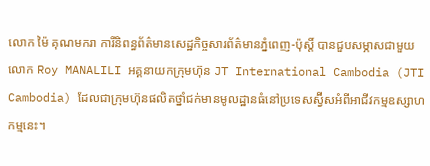លោក ម៉ៃ គុណមករា ការីនិពន្ធព័ត៌មានសេដ្ឋកិច្ចសារព័ត៌មានភ្នំពេញ-ប៉ុស្តិ៍ បានជួបសម្ភាសជាមួយលោក Roy MANALILI អគ្គនាយកក្រុមហ៊ុន JT International Cambodia (JTI Cambodia) ដែលជាក្រុមហ៊ុនផលិតថ្នាំជក់មានមូលដ្ឋានធំនៅប្រទេសស្វ៊ីសអំពីអាជីវកម្មឧស្សាហកម្មនេះ។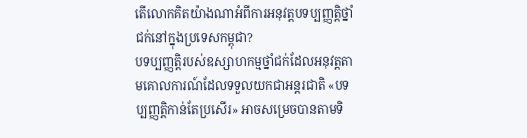តើលោកគិតយ៉ាងណាអំពីការអនុវត្តបទប្បញ្ញត្តិថ្នាំជក់នៅក្នុងប្រទេសកម្ពុជា?
បទប្បញ្ញត្តិរបស់ឧស្សាហកម្មថ្នាំជក់ដែលអនុវត្តតាមគោលការណ៍ដែលទទួលយកជាអន្តរជាតិ «បទប្បញ្ញត្តិកាន់តែប្រសើរ» អាចសម្រេចបានតាមទិ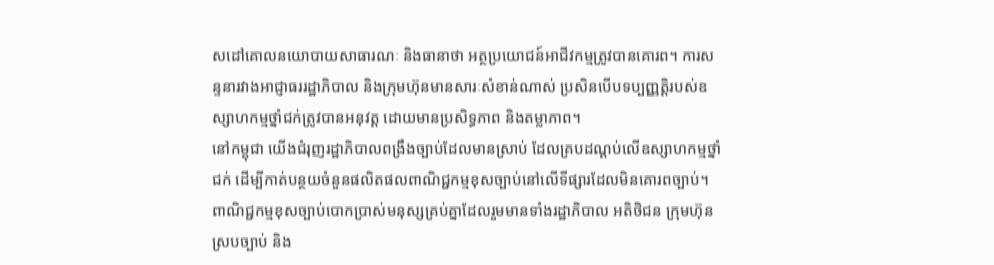សដៅគោលនយោបាយសាធារណៈ និងធានាថា អត្ថប្រយោជន៍អាជីវកម្មត្រូវបានគោរព។ ការសន្ទនារវាងអាជ្ញាធររដ្ឋាភិបាល និងក្រុមហ៊ុនមានសារៈសំខាន់ណាស់ ប្រសិនបើបទប្បញ្ញត្តិរបស់ឧស្សាហកម្មថ្នាំជក់ត្រូវបានអនុវត្ត ដោយមានប្រសិទ្ធភាព និងតម្លាភាព។
នៅកម្ពុជា យើងជំរុញរដ្ឋាភិបាលពង្រឹងច្បាប់ដែលមានស្រាប់ ដែលគ្របដណ្ដប់លើឧស្សាហកម្មថ្នាំជក់ ដើម្បីកាត់បន្ថយចំនួនផលិតផលពាណិជ្ជកម្មខុសច្បាប់នៅលើទីផ្សារដែលមិនគោរពច្បាប់។ ពាណិជ្ជកម្មខុសច្បាប់បោកប្រាស់មនុស្សគ្រប់គ្នាដែលរួមមានទាំងរដ្ឋាភិបាល អតិថិជន ក្រុមហ៊ុនស្របច្បាប់ និង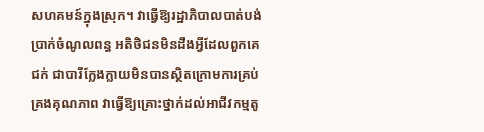សហគមន៍ក្នុងស្រុក។ វាធ្វើឱ្យរដ្ឋាភិបាលបាត់បង់ប្រាក់ចំណូលពន្ធ អតិថិជនមិនដឹងអ្វីដែលពួកគេជក់ ជាបារីក្លែងក្លាយមិនបានស្ថិតក្រោមការគ្រប់គ្រងគុណភាព វាធ្វើឱ្យគ្រោះថ្នាក់ដល់អាជីវកម្មតូ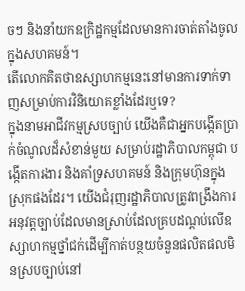ចៗ និងនាំយកឧក្រិដ្ឋកម្មដែលមានការចាត់តាំងចូលក្នុងសហគមន៍។
តើលោកគិតថាឧស្សាហកម្មនេះនៅមានការទាក់ទាញសម្រាប់ការវិនិយោគខ្លាំងដែរឬទេ?
ក្នុងនាមអាជីវកម្មស្របច្បាប់ យើងគឺជាអ្នកបង្កើតប្រាក់ចំណូលដ៏សំខាន់មួយ សម្រាប់រដ្ឋាភិបាលកម្ពុជា បង្កើតការងារ និងគាំទ្រសហគមន៍ និងក្រុមហ៊ុនក្នុងស្រុកផងដែរ។ យើងជំរុញរដ្ឋាភិបាលត្រូវពង្រឹងការអនុវត្តច្បាប់ដែលមានស្រាប់ដែលគ្របដណ្ដប់លើឧស្សាហកម្មថ្នាំជក់ដើម្បីកាត់បន្ថយចំនួនផលិតផលមិនស្របច្បាប់នៅ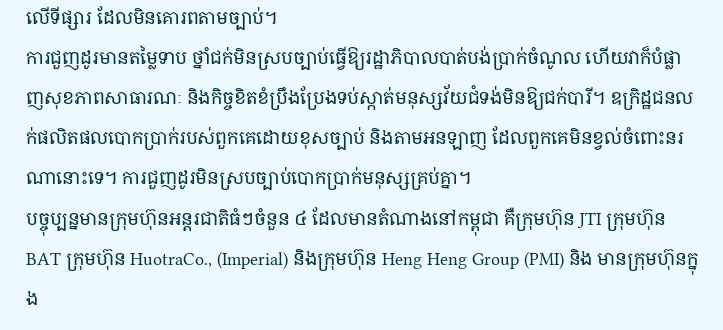លើទីផ្សារ ដែលមិនគោរពតាមច្បាប់។
ការជួញដូរមានតម្លៃទាប ថ្នាំជក់មិនស្របច្បាប់ធ្វើឱ្យរដ្ឋាភិបាលបាត់បង់ប្រាក់ចំណូល ហើយវាក៏បំផ្លាញសុខភាពសាធារណៈ និងកិច្ចខិតខំប្រឹងប្រែងទប់ស្កាត់មនុស្សវ័យជំទង់មិនឱ្យជក់បារី។ ឧក្រិដ្ឋជនលក់ផលិតផលបោកប្រាក់របស់ពួកគេដោយខុសច្បាប់ និងតាមអនឡាញ ដែលពួកគេមិនខ្វល់ចំពោះនរណានោះទេ។ ការជួញដូរមិនស្របច្បាប់បោកប្រាក់មនុស្សគ្រប់គ្នា។
បច្ចុប្បន្នមានក្រុមហ៊ុនអន្តរជាតិធំៗចំនួន ៤ ដែលមានតំណាងនៅកម្ពុជា គឺក្រុមហ៊ុន JTI ក្រុមហ៊ុន BAT ក្រុមហ៊ុន HuotraCo., (Imperial) និងក្រុមហ៊ុន Heng Heng Group (PMI) និង មានក្រុមហ៊ុនក្នុង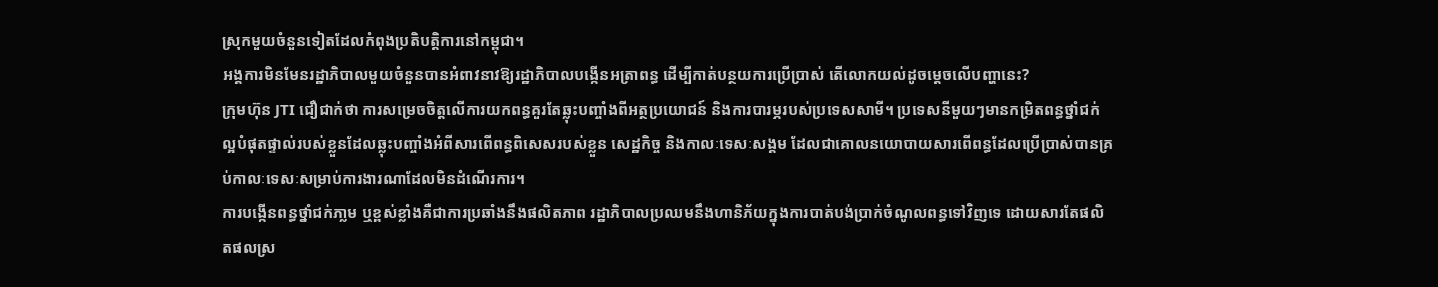ស្រុកមួយចំនួនទៀតដែលកំពុងប្រតិបត្តិការនៅកម្ពុជា។
អង្គការមិនមែនរដ្ឋាភិបាលមួយចំនួនបានអំពាវនាវឱ្យរដ្ឋាភិបាលបង្កើនអត្រាពន្ធ ដើម្បីកាត់បន្ថយការប្រើប្រាស់ តើលោកយល់ដូចម្ដេចលើបញ្ហានេះ?
ក្រុមហ៊ុន JTI ជឿជាក់ថា ការសម្រេចចិត្តលើការយកពន្ធគួរតែឆ្លុះបញ្ចាំងពីអត្ថប្រយោជន៍ និងការបារម្ភរបស់ប្រទេសសាមី។ ប្រទេសនីមួយៗមានកម្រិតពន្ធថ្នាំជក់ល្អបំផុតផ្ទាល់របស់ខ្លួនដែលឆ្លុះបញ្ចាំងអំពីសារពើពន្ធពិសេសរបស់ខ្លួន សេដ្ឋកិច្ច និងកាលៈទេសៈសង្គម ដែលជាគោលនយោបាយសារពើពន្ធដែលប្រើប្រាស់បានគ្រប់កាលៈទេសៈសម្រាប់ការងារណាដែលមិនដំណើរការ។
ការបង្កើនពន្ធថ្នាំជក់ភា្លម ឬខ្ពស់ខ្លាំងគឺជាការប្រឆាំងនឹងផលិតភាព រដ្ឋាភិបាលប្រឈមនឹងហានិភ័យក្នុងការបាត់បង់ប្រាក់ចំណូលពន្ធទៅវិញទេ ដោយសារតែផលិតផលស្រ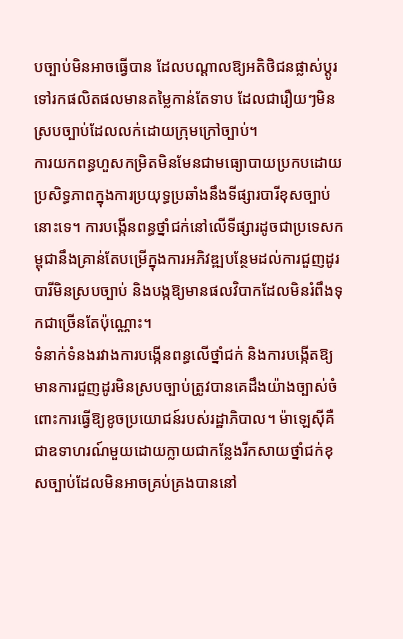បច្បាប់មិនអាចធ្វើបាន ដែលបណ្ដាលឱ្យអតិថិជនផ្លាស់ប្តូរទៅរកផលិតផលមានតម្លៃកាន់តែទាប ដែលជារឿយៗមិនស្របច្បាប់ដែលលក់ដោយក្រុមក្រៅច្បាប់។
ការយកពន្ធហួសកម្រិតមិនមែនជាមធ្យោបាយប្រកបដោយប្រសិទ្ធភាពក្នុងការប្រយុទ្ធប្រឆាំងនឹងទីផ្សារបារីខុសច្បាប់នោះទេ។ ការបង្កើនពន្ធថ្នាំជក់នៅលើទីផ្សារដូចជាប្រទេសកម្ពុជានឹងគ្រាន់តែបម្រើក្នុងការអភិវឌ្ឍបន្ថែមដល់ការជួញដូរបារីមិនស្របច្បាប់ និងបង្កឱ្យមានផលវិបាកដែលមិនរំពឹងទុកជាច្រើនតែប៉ុណ្ណោះ។
ទំនាក់ទំនងរវាងការបង្កើនពន្ធលើថ្នាំជក់ និងការបង្កើតឱ្យមានការជួញដូរមិនស្របច្បាប់ត្រូវបានគេដឹងយ៉ាងច្បាស់ចំពោះការធ្វើឱ្យខូចប្រយោជន៍របស់រដ្ឋាភិបាល។ ម៉ាឡេស៊ីគឺជាឧទាហរណ៍មួយដោយក្លាយជាកន្លែងរីកសាយថ្នាំជក់ខុសច្បាប់ដែលមិនអាចគ្រប់គ្រងបាននៅ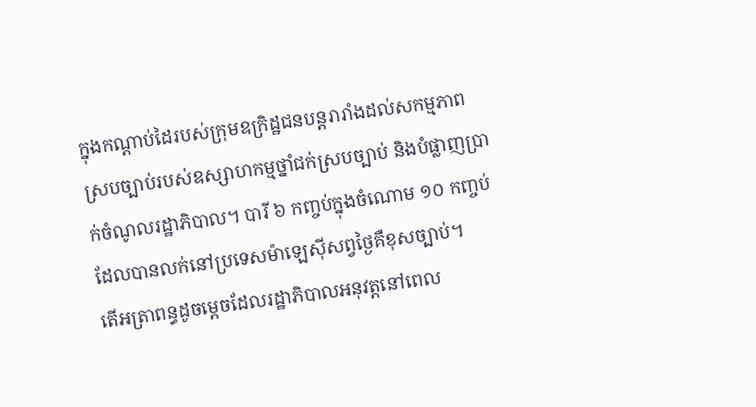ក្នុងកណ្ដាប់ដៃរបស់ក្រុមឧក្រិដ្ឋជនបន្តរារាំងដល់សកម្មភាពស្របច្បាប់របស់ឧស្សាហកម្មថ្នាំជក់ស្របច្បាប់ និងបំផ្លាញប្រាក់ចំណូលរដ្ឋាភិបាល។ បារី ៦ កញ្ចប់ក្នុងចំណោម ១០ កញ្ចប់ដែលបានលក់នៅប្រទេសម៉ាឡេស៊ីសព្វថ្ងៃគឺខុសច្បាប់។
តើអត្រាពន្ធដូចម្ដេចដែលរដ្ឋាភិបាលអនុវត្តនៅពេល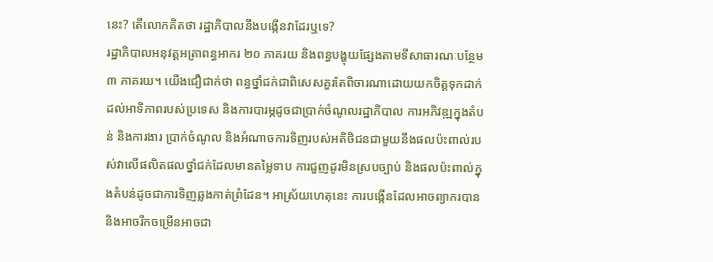នេះ? តើលោកគិតថា រដ្ឋាភិបាលនឹងបង្កើនវាដែរឬទេ?
រដ្ឋាភិបាលអនុវត្តអត្រាពន្ធអាករ ២០ ភាគរយ និងពន្ធបង្ហុយផ្សែងតាមទីសាធារណៈបន្ថែម ៣ ភាគរយ។ យើងជឿជាក់ថា ពន្ធថ្នាំជក់ជាពិសេសគួរតែពិចារណាដោយយកចិត្តទុកដាក់ដល់អាទិភាពរបស់ប្រទេស និងការបារម្ភដូចជាប្រាក់ចំណូលរដ្ឋាភិបាល ការអភិវឌ្ឍក្នុងតំបន់ និងការងារ ប្រាក់ចំណូល និងអំណាចការទិញរបស់អតិថិជនជាមួយនឹងផលប៉ះពាល់របស់វាលើផលិតផលថ្នាំជក់ដែលមានតម្លៃទាប ការជួញដូរមិនស្របច្បាប់ និងផលប៉ះពាល់ក្នុងតំបន់ដូចជាការទិញឆ្លងកាត់ព្រំដែន។ អាស្រ័យហេតុនេះ ការបង្កើនដែលអាចព្យាករបាន និងអាចរីកចម្រើនអាចជា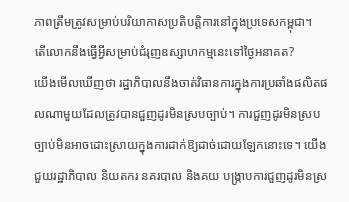ភាពត្រឹមត្រូវសម្រាប់បរិយាកាសប្រតិបត្តិការនៅក្នុងប្រទេសកម្ពុជា។
តើលោកនឹងធ្វើអ្វីសម្រាប់ជំរុញឧស្សាហកម្មនេះទៅថៃ្ងអនាគត?
យើងមើលឃើញថា រដ្ឋាភិបាលនឹងចាត់វិធានការក្នុងការប្រឆាំងផលិតផលណាមួយដែលត្រូវបានជួញដូរមិនស្របច្បាប់។ ការជួញដូរមិនស្របច្បាប់មិនអាចដោះស្រាយក្នុងការដាក់ឱ្យដាច់ដោយឡែកនោះទេ។ យើងជួយរដ្ឋាភិបាល និយតករ នគរបាល និងគយ បង្ក្រាបការជួញដូរមិនស្រ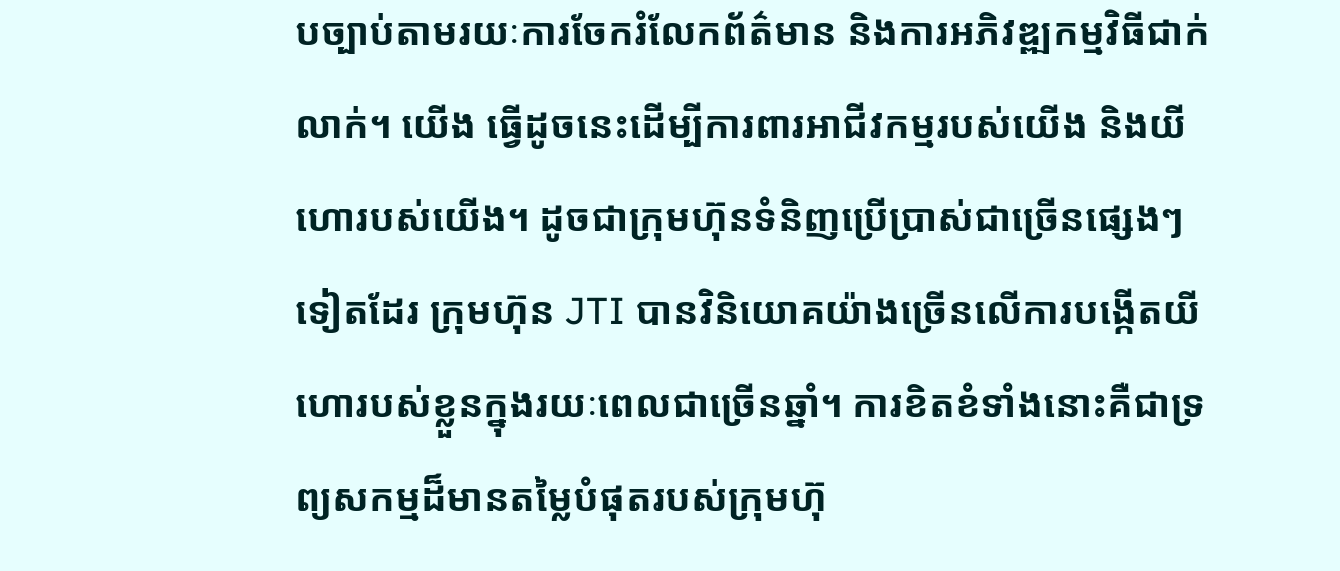បច្បាប់តាមរយៈការចែករំលែកព័ត៌មាន និងការអភិវឌ្ឍកម្មវិធីជាក់លាក់។ យើង ធ្វើដូចនេះដើម្បីការពារអាជីវកម្មរបស់យើង និងយីហោរបស់យើង។ ដូចជាក្រុមហ៊ុនទំនិញប្រើប្រាស់ជាច្រើនផ្សេងៗទៀតដែរ ក្រុមហ៊ុន JTI បានវិនិយោគយ៉ាងច្រើនលើការបង្កើតយីហោរបស់ខ្លួនក្នុងរយៈពេលជាច្រើនឆ្នាំ។ ការខិតខំទាំងនោះគឺជាទ្រព្យសកម្មដ៏មានតម្លៃបំផុតរបស់ក្រុមហ៊ុ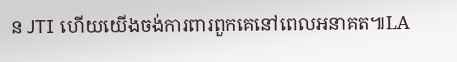ន JTI ហើយយើងចង់ការពារពួកគេនៅពេលអនាគត៕LA